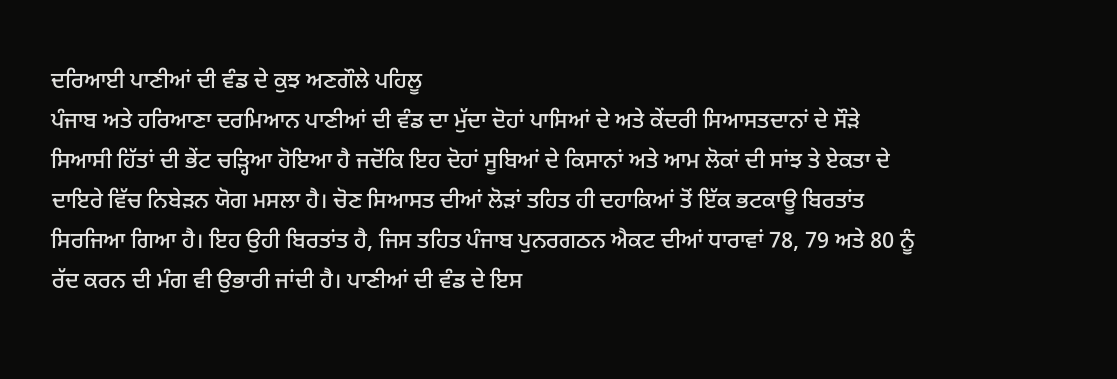ਦਰਿਆਈ ਪਾਣੀਆਂ ਦੀ ਵੰਡ ਦੇ ਕੁਝ ਅਣਗੌਲੇ ਪਹਿਲੂ
ਪੰਜਾਬ ਅਤੇ ਹਰਿਆਣਾ ਦਰਮਿਆਨ ਪਾਣੀਆਂ ਦੀ ਵੰਡ ਦਾ ਮੁੱਦਾ ਦੋਹਾਂ ਪਾਸਿਆਂ ਦੇ ਅਤੇ ਕੇਂਦਰੀ ਸਿਆਸਤਦਾਨਾਂ ਦੇ ਸੌੜੇ ਸਿਆਸੀ ਹਿੱਤਾਂ ਦੀ ਭੇਂਟ ਚੜ੍ਹਿਆ ਹੋਇਆ ਹੈ ਜਦੋਂਕਿ ਇਹ ਦੋਹਾਂ ਸੂਬਿਆਂ ਦੇ ਕਿਸਾਨਾਂ ਅਤੇ ਆਮ ਲੋਕਾਂ ਦੀ ਸਾਂਝ ਤੇ ਏਕਤਾ ਦੇ ਦਾਇਰੇ ਵਿੱਚ ਨਿਬੇੜਨ ਯੋਗ ਮਸਲਾ ਹੈ। ਚੋਣ ਸਿਆਸਤ ਦੀਆਂ ਲੋੜਾਂ ਤਹਿਤ ਹੀ ਦਹਾਕਿਆਂ ਤੋਂ ਇੱਕ ਭਟਕਾਊ ਬਿਰਤਾਂਤ ਸਿਰਜਿਆ ਗਿਆ ਹੈ। ਇਹ ਉਹੀ ਬਿਰਤਾਂਤ ਹੈ, ਜਿਸ ਤਹਿਤ ਪੰਜਾਬ ਪੁਨਰਗਠਨ ਐਕਟ ਦੀਆਂ ਧਾਰਾਵਾਂ 78, 79 ਅਤੇ 80 ਨੂੰ ਰੱਦ ਕਰਨ ਦੀ ਮੰਗ ਵੀ ਉਭਾਰੀ ਜਾਂਦੀ ਹੈ। ਪਾਣੀਆਂ ਦੀ ਵੰਡ ਦੇ ਇਸ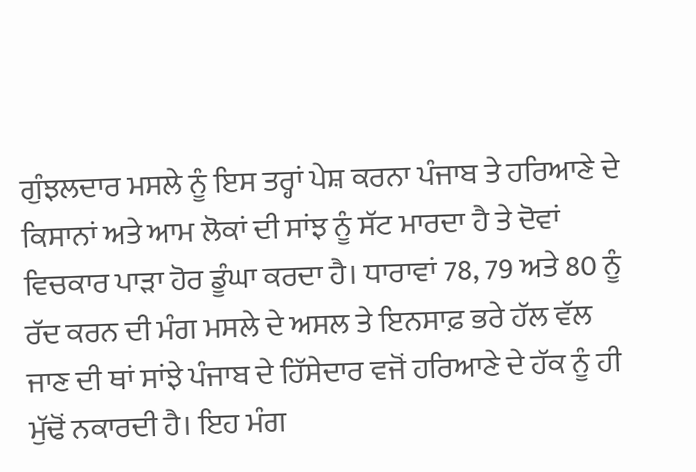ਗੁੰਝਲਦਾਰ ਮਸਲੇ ਨੂੰ ਇਸ ਤਰ੍ਹਾਂ ਪੇਸ਼ ਕਰਨਾ ਪੰਜਾਬ ਤੇ ਹਰਿਆਣੇ ਦੇ ਕਿਸਾਨਾਂ ਅਤੇ ਆਮ ਲੋਕਾਂ ਦੀ ਸਾਂਝ ਨੂੰ ਸੱਟ ਮਾਰਦਾ ਹੈ ਤੇ ਦੋਵਾਂ ਵਿਚਕਾਰ ਪਾੜਾ ਹੋਰ ਡੂੰਘਾ ਕਰਦਾ ਹੈ। ਧਾਰਾਵਾਂ 78, 79 ਅਤੇ 80 ਨੂੰ ਰੱਦ ਕਰਨ ਦੀ ਮੰਗ ਮਸਲੇ ਦੇ ਅਸਲ ਤੇ ਇਨਸਾਫ਼ ਭਰੇ ਹੱਲ ਵੱਲ ਜਾਣ ਦੀ ਥਾਂ ਸਾਂਝੇ ਪੰਜਾਬ ਦੇ ਹਿੱਸੇਦਾਰ ਵਜੋਂ ਹਰਿਆਣੇ ਦੇ ਹੱਕ ਨੂੰ ਹੀ ਮੁੱਢੋਂ ਨਕਾਰਦੀ ਹੈ। ਇਹ ਮੰਗ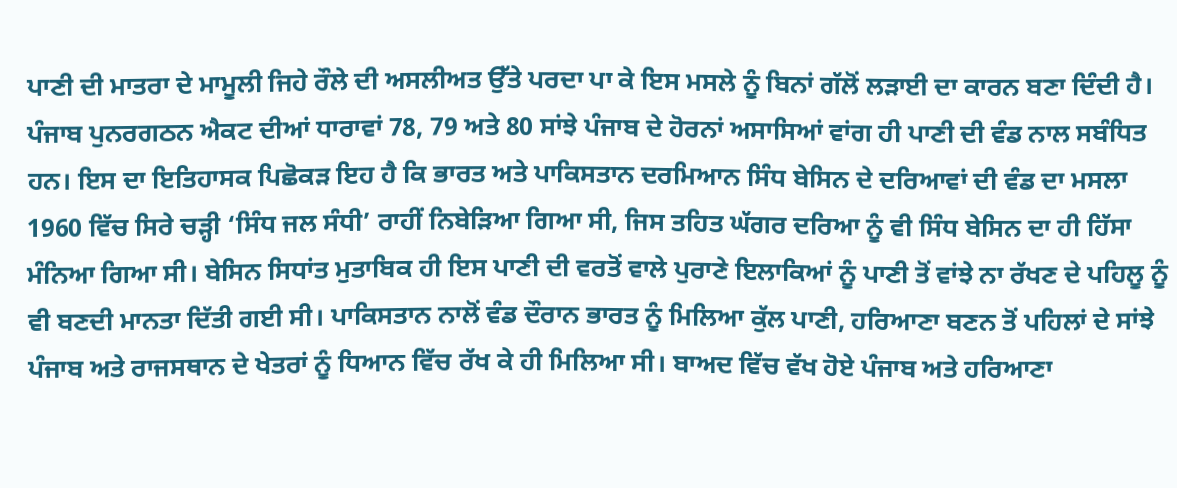ਪਾਣੀ ਦੀ ਮਾਤਰਾ ਦੇ ਮਾਮੂਲੀ ਜਿਹੇ ਰੌਲੇ ਦੀ ਅਸਲੀਅਤ ਉੱਤੇ ਪਰਦਾ ਪਾ ਕੇ ਇਸ ਮਸਲੇ ਨੂੰ ਬਿਨਾਂ ਗੱਲੋਂ ਲੜਾਈ ਦਾ ਕਾਰਨ ਬਣਾ ਦਿੰਦੀ ਹੈ।
ਪੰਜਾਬ ਪੁਨਰਗਠਨ ਐਕਟ ਦੀਆਂ ਧਾਰਾਵਾਂ 78, 79 ਅਤੇ 80 ਸਾਂਝੇ ਪੰਜਾਬ ਦੇ ਹੋਰਨਾਂ ਅਸਾਸਿਆਂ ਵਾਂਗ ਹੀ ਪਾਣੀ ਦੀ ਵੰਡ ਨਾਲ ਸਬੰਧਿਤ ਹਨ। ਇਸ ਦਾ ਇਤਿਹਾਸਕ ਪਿਛੋਕੜ ਇਹ ਹੈ ਕਿ ਭਾਰਤ ਅਤੇ ਪਾਕਿਸਤਾਨ ਦਰਮਿਆਨ ਸਿੰਧ ਬੇਸਿਨ ਦੇ ਦਰਿਆਵਾਂ ਦੀ ਵੰਡ ਦਾ ਮਸਲਾ 1960 ਵਿੱਚ ਸਿਰੇ ਚੜ੍ਹੀ ‘ਸਿੰਧ ਜਲ ਸੰਧੀ’ ਰਾਹੀਂ ਨਿਬੇੜਿਆ ਗਿਆ ਸੀ, ਜਿਸ ਤਹਿਤ ਘੱਗਰ ਦਰਿਆ ਨੂੰ ਵੀ ਸਿੰਧ ਬੇਸਿਨ ਦਾ ਹੀ ਹਿੱਸਾ ਮੰਨਿਆ ਗਿਆ ਸੀ। ਬੇਸਿਨ ਸਿਧਾਂਤ ਮੁਤਾਬਿਕ ਹੀ ਇਸ ਪਾਣੀ ਦੀ ਵਰਤੋਂ ਵਾਲੇ ਪੁਰਾਣੇ ਇਲਾਕਿਆਂ ਨੂੰ ਪਾਣੀ ਤੋਂ ਵਾਂਝੇ ਨਾ ਰੱਖਣ ਦੇ ਪਹਿਲੂ ਨੂੰ ਵੀ ਬਣਦੀ ਮਾਨਤਾ ਦਿੱਤੀ ਗਈ ਸੀ। ਪਾਕਿਸਤਾਨ ਨਾਲੋਂ ਵੰਡ ਦੌਰਾਨ ਭਾਰਤ ਨੂੰ ਮਿਲਿਆ ਕੁੱਲ ਪਾਣੀ, ਹਰਿਆਣਾ ਬਣਨ ਤੋਂ ਪਹਿਲਾਂ ਦੇ ਸਾਂਝੇ ਪੰਜਾਬ ਅਤੇ ਰਾਜਸਥਾਨ ਦੇ ਖੇਤਰਾਂ ਨੂੰ ਧਿਆਨ ਵਿੱਚ ਰੱਖ ਕੇ ਹੀ ਮਿਲਿਆ ਸੀ। ਬਾਅਦ ਵਿੱਚ ਵੱਖ ਹੋਏ ਪੰਜਾਬ ਅਤੇ ਹਰਿਆਣਾ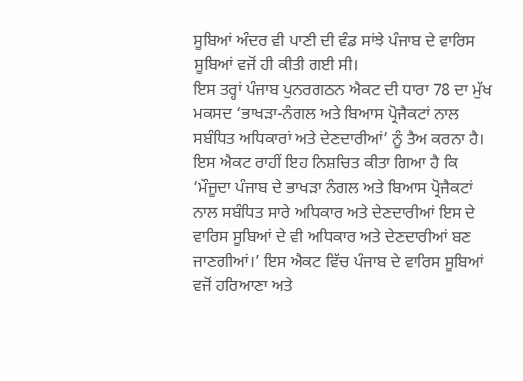ਸੂਬਿਆਂ ਅੰਦਰ ਵੀ ਪਾਣੀ ਦੀ ਵੰਡ ਸਾਂਝੇ ਪੰਜਾਬ ਦੇ ਵਾਰਿਸ ਸੂਬਿਆਂ ਵਜੋਂ ਹੀ ਕੀਤੀ ਗਈ ਸੀ।
ਇਸ ਤਰ੍ਹਾਂ ਪੰਜਾਬ ਪੁਨਰਗਠਨ ਐਕਟ ਦੀ ਧਾਰਾ 78 ਦਾ ਮੁੱਖ ਮਕਸਦ ‘ਭਾਖੜਾ-ਨੰਗਲ ਅਤੇ ਬਿਆਸ ਪ੍ਰੋਜੈਕਟਾਂ ਨਾਲ ਸਬੰਧਿਤ ਅਧਿਕਾਰਾਂ ਅਤੇ ਦੇਣਦਾਰੀਆਂ’ ਨੂੰ ਤੈਅ ਕਰਨਾ ਹੈ। ਇਸ ਐਕਟ ਰਾਹੀਂ ਇਹ ਨਿਸ਼ਚਿਤ ਕੀਤਾ ਗਿਆ ਹੈ ਕਿ ‘ਮੌਜੂਦਾ ਪੰਜਾਬ ਦੇ ਭਾਖੜਾ ਨੰਗਲ ਅਤੇ ਬਿਆਸ ਪ੍ਰੋਜੈਕਟਾਂ ਨਾਲ ਸਬੰਧਿਤ ਸਾਰੇ ਅਧਿਕਾਰ ਅਤੇ ਦੇਣਦਾਰੀਆਂ ਇਸ ਦੇ ਵਾਰਿਸ ਸੂਬਿਆਂ ਦੇ ਵੀ ਅਧਿਕਾਰ ਅਤੇ ਦੇਣਦਾਰੀਆਂ ਬਣ ਜਾਣਗੀਆਂ।’ ਇਸ ਐਕਟ ਵਿੱਚ ਪੰਜਾਬ ਦੇ ਵਾਰਿਸ ਸੂਬਿਆਂ ਵਜੋਂ ਹਰਿਆਣਾ ਅਤੇ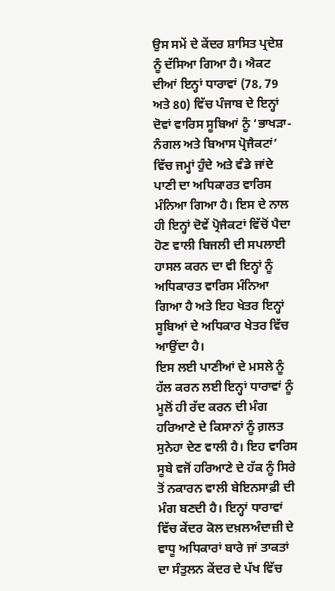ਉਸ ਸਮੇਂ ਦੇ ਕੇਂਦਰ ਸ਼ਾਸਿਤ ਪ੍ਰਦੇਸ਼ ਨੂੰ ਦੱਸਿਆ ਗਿਆ ਹੈ। ਐਕਟ ਦੀਆਂ ਇਨ੍ਹਾਂ ਧਾਰਾਵਾਂ (78, 79 ਅਤੇ 80) ਵਿੱਚ ਪੰਜਾਬ ਦੇ ਇਨ੍ਹਾਂ ਦੋਵਾਂ ਵਾਰਿਸ ਸੂਬਿਆਂ ਨੂੰ ‘ਭਾਖੜਾ-ਨੰਗਲ ਅਤੇ ਬਿਆਸ ਪ੍ਰੋਜੈਕਟਾਂ’ ਵਿੱਚ ਜਮ੍ਹਾਂ ਹੁੰਦੇ ਅਤੇ ਵੰਡੇ ਜਾਂਦੇ ਪਾਣੀ ਦਾ ਅਧਿਕਾਰਤ ਵਾਰਿਸ ਮੰਨਿਆ ਗਿਆ ਹੈ। ਇਸ ਦੇ ਨਾਲ ਹੀ ਇਨ੍ਹਾਂ ਦੋਵੇਂ ਪ੍ਰੋਜੈਕਟਾਂ ਵਿੱਚੋਂ ਪੈਦਾ ਹੋਣ ਵਾਲੀ ਬਿਜਲੀ ਦੀ ਸਪਲਾਈ ਹਾਸਲ ਕਰਨ ਦਾ ਵੀ ਇਨ੍ਹਾਂ ਨੂੰ ਅਧਿਕਾਰਤ ਵਾਰਿਸ ਮੰਨਿਆ ਗਿਆ ਹੈ ਅਤੇ ਇਹ ਖੇਤਰ ਇਨ੍ਹਾਂ ਸੂਬਿਆਂ ਦੇ ਅਧਿਕਾਰ ਖੇਤਰ ਵਿੱਚ ਆਉਂਦਾ ਹੈ।
ਇਸ ਲਈ ਪਾਣੀਆਂ ਦੇ ਮਸਲੇ ਨੂੰ ਹੱਲ ਕਰਨ ਲਈ ਇਨ੍ਹਾਂ ਧਾਰਾਵਾਂ ਨੂੰ ਮੂਲੋਂ ਹੀ ਰੱਦ ਕਰਨ ਦੀ ਮੰਗ ਹਰਿਆਣੇ ਦੇ ਕਿਸਾਨਾਂ ਨੂੰ ਗ਼ਲਤ ਸੁਨੇਹਾ ਦੇਣ ਵਾਲੀ ਹੈ। ਇਹ ਵਾਰਿਸ ਸੂਬੇ ਵਜੋਂ ਹਰਿਆਣੇ ਦੇ ਹੱਕ ਨੂੰ ਸਿਰੇ ਤੋਂ ਨਕਾਰਨ ਵਾਲੀ ਬੇਇਨਸਾਫ਼ੀ ਦੀ ਮੰਗ ਬਣਦੀ ਹੈ। ਇਨ੍ਹਾਂ ਧਾਰਾਵਾਂ ਵਿੱਚ ਕੇਂਦਰ ਕੋਲ ਦਖ਼ਲਅੰਦਾਜ਼ੀ ਦੇ ਵਾਧੂ ਅਧਿਕਾਰਾਂ ਬਾਰੇ ਜਾਂ ਤਾਕਤਾਂ ਦਾ ਸੰਤੁਲਨ ਕੇਂਦਰ ਦੇ ਪੱਖ ਵਿੱਚ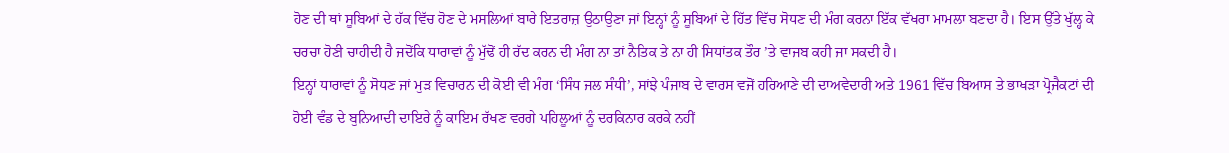ਹੋਣ ਦੀ ਥਾਂ ਸੂਬਿਆਂ ਦੇ ਹੱਕ ਵਿੱਚ ਹੋਣ ਦੇ ਮਸਲਿਆਂ ਬਾਰੇ ਇਤਰਾਜ਼ ਉਠਾਉਣਾ ਜਾਂ ਇਨ੍ਹਾਂ ਨੂੰ ਸੂਬਿਆਂ ਦੇ ਹਿੱਤ ਵਿੱਚ ਸੋਧਣ ਦੀ ਮੰਗ ਕਰਨਾ ਇੱਕ ਵੱਖਰਾ ਮਾਮਲਾ ਬਣਦਾ ਹੈ। ਇਸ ਉੱਤੇ ਖੁੱਲ੍ਹ ਕੇ ਚਰਚਾ ਹੋਣੀ ਚਾਹੀਦੀ ਹੈ ਜਦੋਂਕਿ ਧਾਰਾਵਾਂ ਨੂੰ ਮੁੱਢੋਂ ਹੀ ਰੱਦ ਕਰਨ ਦੀ ਮੰਗ ਨਾ ਤਾਂ ਨੈਤਿਕ ਤੇ ਨਾ ਹੀ ਸਿਧਾਂਤਕ ਤੌਰ ’ਤੇ ਵਾਜਬ ਕਹੀ ਜਾ ਸਕਦੀ ਹੈ।
ਇਨ੍ਹਾਂ ਧਾਰਾਵਾਂ ਨੂੰ ਸੋਧਣ ਜਾਂ ਮੁੜ ਵਿਚਾਰਨ ਦੀ ਕੋਈ ਵੀ ਮੰਗ ‘ਸਿੰਧ ਜਲ ਸੰਧੀ’, ਸਾਂਝੇ ਪੰਜਾਬ ਦੇ ਵਾਰਸ ਵਜੋਂ ਹਰਿਆਣੇ ਦੀ ਦਾਅਵੇਦਾਰੀ ਅਤੇ 1961 ਵਿੱਚ ਬਿਆਸ ਤੇ ਭਾਖੜਾ ਪ੍ਰੋਜੈਕਟਾਂ ਦੀ ਹੋਈ ਵੰਡ ਦੇ ਬੁਨਿਆਦੀ ਦਾਇਰੇ ਨੂੰ ਕਾਇਮ ਰੱਖਣ ਵਰਗੇ ਪਹਿਲੂਆਂ ਨੂੰ ਦਰਕਿਨਾਰ ਕਰਕੇ ਨਹੀਂ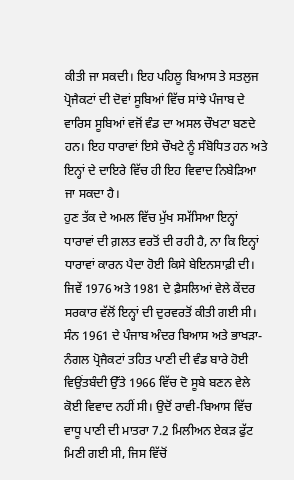ਕੀਤੀ ਜਾ ਸਕਦੀ। ਇਹ ਪਹਿਲੂ ਬਿਆਸ ਤੇ ਸਤਲੁਜ ਪ੍ਰੋਜੈਕਟਾਂ ਦੀ ਦੋਵਾਂ ਸੂਬਿਆਂ ਵਿੱਚ ਸਾਂਝੇ ਪੰਜਾਬ ਦੇ ਵਾਰਿਸ ਸੂਬਿਆਂ ਵਜੋਂ ਵੰਡ ਦਾ ਅਸਲ ਚੌਖਟਾ ਬਣਦੇ ਹਨ। ਇਹ ਧਾਰਾਵਾਂ ਇਸੇ ਚੌਖਟੇ ਨੂੰ ਸੰਬੋਧਿਤ ਹਨ ਅਤੇ ਇਨ੍ਹਾਂ ਦੇ ਦਾਇਰੇ ਵਿੱਚ ਹੀ ਇਹ ਵਿਵਾਦ ਨਿਬੇੜਿਆ ਜਾ ਸਕਦਾ ਹੈ।
ਹੁਣ ਤੱਕ ਦੇ ਅਮਲ ਵਿੱਚ ਮੁੱਖ ਸਮੱਸਿਆ ਇਨ੍ਹਾਂ ਧਾਰਾਵਾਂ ਦੀ ਗ਼ਲਤ ਵਰਤੋਂ ਦੀ ਰਹੀ ਹੈ, ਨਾ ਕਿ ਇਨ੍ਹਾਂ ਧਾਰਾਵਾਂ ਕਾਰਨ ਪੈਦਾ ਹੋਈ ਕਿਸੇ ਬੇਇਨਸਾਫ਼ੀ ਦੀ। ਜਿਵੇਂ 1976 ਅਤੇ 1981 ਦੇ ਫ਼ੈਸਲਿਆਂ ਵੇਲੇ ਕੇਂਦਰ ਸਰਕਾਰ ਵੱਲੋਂ ਇਨ੍ਹਾਂ ਦੀ ਦੁਰਵਰਤੋਂ ਕੀਤੀ ਗਈ ਸੀ। ਸੰਨ 1961 ਦੇ ਪੰਜਾਬ ਅੰਦਰ ਬਿਆਸ ਅਤੇ ਭਾਖੜਾ-ਨੰਗਲ ਪ੍ਰੋਜੈਕਟਾਂ ਤਹਿਤ ਪਾਣੀ ਦੀ ਵੰਡ ਬਾਰੇ ਹੋਈ ਵਿਉਂਤਬੰਦੀ ਉੱਤੇ 1966 ਵਿੱਚ ਦੋ ਸੂਬੇ ਬਣਨ ਵੇਲੇ ਕੋਈ ਵਿਵਾਦ ਨਹੀਂ ਸੀ। ਉਦੋਂ ਰਾਵੀ-ਬਿਆਸ ਵਿੱਚ ਵਾਧੂ ਪਾਣੀ ਦੀ ਮਾਤਰਾ 7.2 ਮਿਲੀਅਨ ਏਕੜ ਫੁੱਟ ਮਿਣੀ ਗਈ ਸੀ, ਜਿਸ ਵਿੱਚੋਂ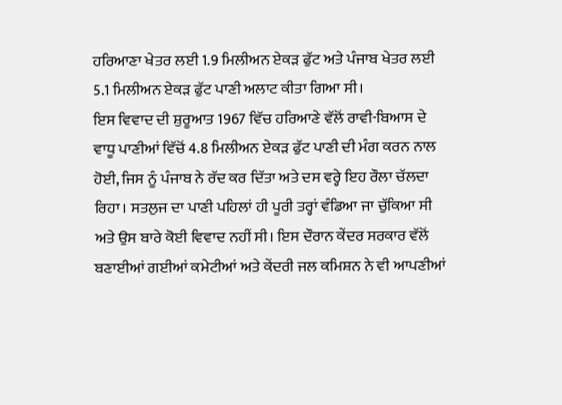ਹਰਿਆਣਾ ਖੇਤਰ ਲਈ 1.9 ਮਿਲੀਅਨ ਏਕੜ ਫੁੱਟ ਅਤੇ ਪੰਜਾਬ ਖੇਤਰ ਲਈ 5.1 ਮਿਲੀਅਨ ਏਕੜ ਫੁੱਟ ਪਾਣੀ ਅਲਾਟ ਕੀਤਾ ਗਿਆ ਸੀ।
ਇਸ ਵਿਵਾਦ ਦੀ ਸ਼ੁਰੂਆਤ 1967 ਵਿੱਚ ਹਰਿਆਣੇ ਵੱਲੋਂ ਰਾਵੀ-ਬਿਆਸ ਦੇ ਵਾਧੂ ਪਾਣੀਆਂ ਵਿੱਚੋਂ 4.8 ਮਿਲੀਅਨ ਏਕੜ ਫੁੱਟ ਪਾਣੀ ਦੀ ਮੰਗ ਕਰਨ ਨਾਲ ਹੋਈ, ਜਿਸ ਨੂੰ ਪੰਜਾਬ ਨੇ ਰੱਦ ਕਰ ਦਿੱਤਾ ਅਤੇ ਦਸ ਵਰ੍ਹੇ ਇਹ ਰੌਲਾ ਚੱਲਦਾ ਰਿਹਾ। ਸਤਲੁਜ ਦਾ ਪਾਣੀ ਪਹਿਲਾਂ ਹੀ ਪੂਰੀ ਤਰ੍ਹਾਂ ਵੰਡਿਆ ਜਾ ਚੁੱਕਿਆ ਸੀ ਅਤੇ ਉਸ ਬਾਰੇ ਕੋਈ ਵਿਵਾਦ ਨਹੀਂ ਸੀ। ਇਸ ਦੌਰਾਨ ਕੇਂਦਰ ਸਰਕਾਰ ਵੱਲੋਂ ਬਣਾਈਆਂ ਗਈਆਂ ਕਮੇਟੀਆਂ ਅਤੇ ਕੇਂਦਰੀ ਜਲ ਕਮਿਸ਼ਨ ਨੇ ਵੀ ਆਪਣੀਆਂ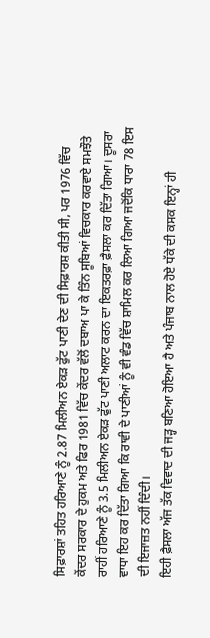ਸਿਫ਼ਾਰਸ਼ਾਂ ਤਹਿਤ ਹਰਿਆਣੇ ਨੂੰ 2.87 ਮਿਲੀਅਨ ਏਕੜ ਫੁੱਟ ਪਾਣੀ ਦੇਣ ਦੀ ਸਿਫ਼ਾਰਸ਼ ਕੀਤੀ ਸੀ, ਪਰ 1976 ਵਿੱਚ ਕੇਂਦਰ ਸਰਕਾਰ ਦੇ ਹੁਕਮ ਅਤੇ ਫਿਰ 1981 ਵਿੱਚ ਕੇਂਦਰ ਵੱਲੋਂ ਦਬਾਅ ਪਾ ਕੇ ਤਿੰਨ ਸੂਬਿਆਂ ਵਿਚਕਾਰ ਕਰਵਾਏ ਸਮਝੌਤੇ ਰਾਹੀਂ ਹਰਿਆਣੇ ਨੂੰ 3.5 ਮਿਲੀਅਨ ਏਕੜ ਫੁੱਟ ਪਾਣੀ ਅਲਾਟ ਕਰਨ ਦਾ ਇਕਤਰਫ਼ਾ ਫ਼ੈਸਲਾ ਕਰ ਦਿੱਤਾ ਗਿਆ। ਦੂਸਰਾ ਵਾਧਾ ਇਹ ਕਰ ਦਿੱਤਾ ਗਿਆ ਕਿ ਰਾਵੀ ਦੇ ਪਾਣੀਆਂ ਨੂੰ ਵੀ ਵੰਡ ਵਿੱਚ ਸ਼ਾਮਿਲ ਕਰ ਲਿਆ ਗਿਆ ਜਦੋਂਕਿ ਧਾਰਾ 78 ਇਸ ਦੀ ਇਜਾਜ਼ਤ ਨਹੀਂ ਦਿੰਦੀ।
ਇਹੀ ਫ਼ੈਸਲਾ ਅੱਜ ਤੱਕ ਵਿਵਾਦ ਦੀ ਜੜ੍ਹ ਬਣਿਆ ਹੋਇਆ ਹੈ ਅਤੇ ਪੰਜਾਬ ਨਾਲ ਹੋਏ ਧੱਕੇ ਦੀ ਕਸਕ ਇਨ੍ਹਾਂ ਹੀ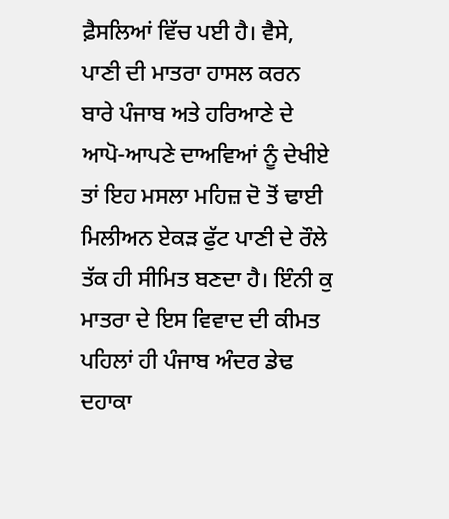ਫ਼ੈਸਲਿਆਂ ਵਿੱਚ ਪਈ ਹੈ। ਵੈਸੇ, ਪਾਣੀ ਦੀ ਮਾਤਰਾ ਹਾਸਲ ਕਰਨ ਬਾਰੇ ਪੰਜਾਬ ਅਤੇ ਹਰਿਆਣੇ ਦੇ ਆਪੋ-ਆਪਣੇ ਦਾਅਵਿਆਂ ਨੂੰ ਦੇਖੀਏ ਤਾਂ ਇਹ ਮਸਲਾ ਮਹਿਜ਼ ਦੋ ਤੋਂ ਢਾਈ ਮਿਲੀਅਨ ਏਕੜ ਫੁੱਟ ਪਾਣੀ ਦੇ ਰੌਲੇ ਤੱਕ ਹੀ ਸੀਮਿਤ ਬਣਦਾ ਹੈ। ਇੰਨੀ ਕੁ ਮਾਤਰਾ ਦੇ ਇਸ ਵਿਵਾਦ ਦੀ ਕੀਮਤ ਪਹਿਲਾਂ ਹੀ ਪੰਜਾਬ ਅੰਦਰ ਡੇਢ ਦਹਾਕਾ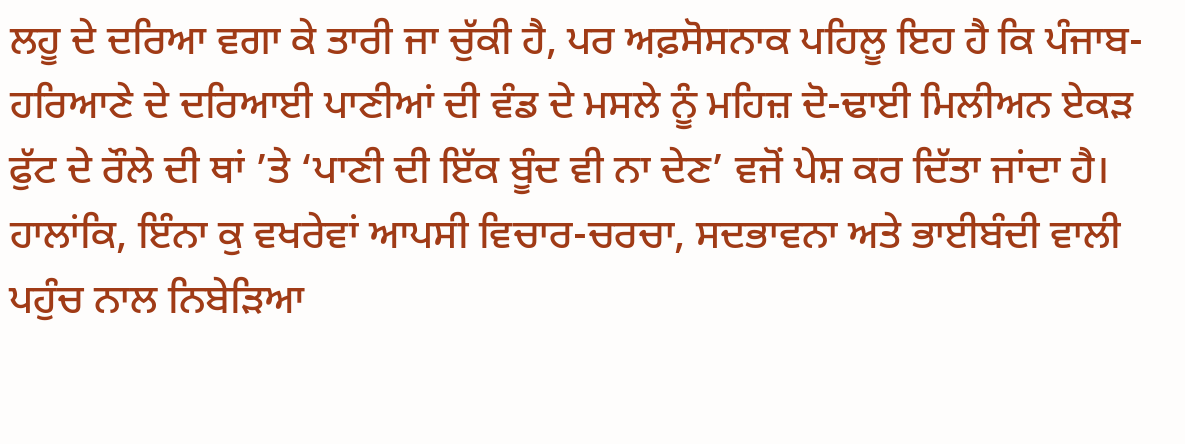ਲਹੂ ਦੇ ਦਰਿਆ ਵਗਾ ਕੇ ਤਾਰੀ ਜਾ ਚੁੱਕੀ ਹੈ, ਪਰ ਅਫ਼ਸੋਸਨਾਕ ਪਹਿਲੂ ਇਹ ਹੈ ਕਿ ਪੰਜਾਬ-ਹਰਿਆਣੇ ਦੇ ਦਰਿਆਈ ਪਾਣੀਆਂ ਦੀ ਵੰਡ ਦੇ ਮਸਲੇ ਨੂੰ ਮਹਿਜ਼ ਦੋ-ਢਾਈ ਮਿਲੀਅਨ ਏਕੜ ਫੁੱਟ ਦੇ ਰੌਲੇ ਦੀ ਥਾਂ ’ਤੇ ‘ਪਾਣੀ ਦੀ ਇੱਕ ਬੂੰਦ ਵੀ ਨਾ ਦੇਣ’ ਵਜੋਂ ਪੇਸ਼ ਕਰ ਦਿੱਤਾ ਜਾਂਦਾ ਹੈ। ਹਾਲਾਂਕਿ, ਇੰਨਾ ਕੁ ਵਖਰੇਵਾਂ ਆਪਸੀ ਵਿਚਾਰ-ਚਰਚਾ, ਸਦਭਾਵਨਾ ਅਤੇ ਭਾਈਬੰਦੀ ਵਾਲੀ ਪਹੁੰਚ ਨਾਲ ਨਿਬੇੜਿਆ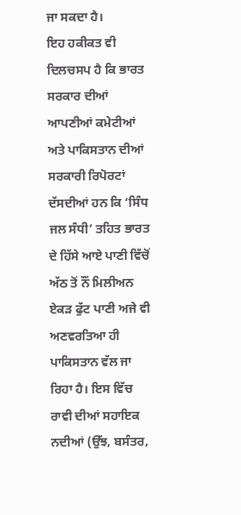ਜਾ ਸਕਦਾ ਹੈ।
ਇਹ ਹਕੀਕਤ ਵੀ ਦਿਲਚਸਪ ਹੈ ਕਿ ਭਾਰਤ ਸਰਕਾਰ ਦੀਆਂ ਆਪਣੀਆਂ ਕਮੇਟੀਆਂ ਅਤੇ ਪਾਕਿਸਤਾਨ ਦੀਆਂ ਸਰਕਾਰੀ ਰਿਪੋਰਟਾਂ ਦੱਸਦੀਆਂ ਹਨ ਕਿ ‘ਸਿੰਧ ਜਲ ਸੰਧੀ’ ਤਹਿਤ ਭਾਰਤ ਦੇ ਹਿੱਸੇ ਆਏ ਪਾਣੀ ਵਿੱਚੋਂ ਅੱਠ ਤੋਂ ਨੌਂ ਮਿਲੀਅਨ ਏਕੜ ਫੁੱਟ ਪਾਣੀ ਅਜੇ ਵੀ ਅਣਵਰਤਿਆ ਹੀ ਪਾਕਿਸਤਾਨ ਵੱਲ ਜਾ ਰਿਹਾ ਹੈ। ਇਸ ਵਿੱਚ ਰਾਵੀ ਦੀਆਂ ਸਹਾਇਕ ਨਦੀਆਂ (ਉੱਝ, ਬਸੰਤਰ,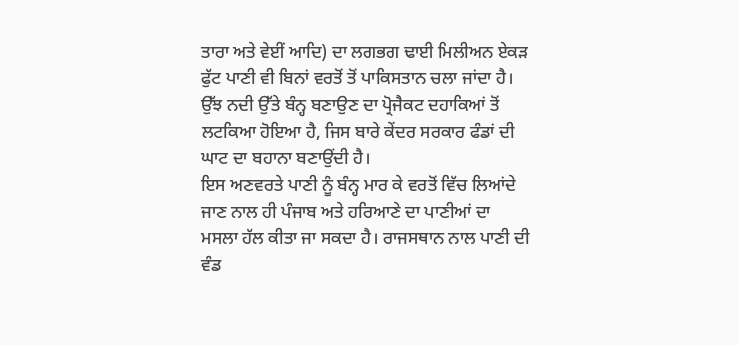ਤਾਰਾ ਅਤੇ ਵੇਈਂ ਆਦਿ) ਦਾ ਲਗਭਗ ਢਾਈ ਮਿਲੀਅਨ ਏਕੜ ਫੁੱਟ ਪਾਣੀ ਵੀ ਬਿਨਾਂ ਵਰਤੋਂ ਤੋਂ ਪਾਕਿਸਤਾਨ ਚਲਾ ਜਾਂਦਾ ਹੈ। ਉੱਝ ਨਦੀ ਉੱਤੇ ਬੰਨ੍ਹ ਬਣਾਉਣ ਦਾ ਪ੍ਰੋਜੈਕਟ ਦਹਾਕਿਆਂ ਤੋਂ ਲਟਕਿਆ ਹੋਇਆ ਹੈ, ਜਿਸ ਬਾਰੇ ਕੇਂਦਰ ਸਰਕਾਰ ਫੰਡਾਂ ਦੀ ਘਾਟ ਦਾ ਬਹਾਨਾ ਬਣਾਉਂਦੀ ਹੈ।
ਇਸ ਅਣਵਰਤੇ ਪਾਣੀ ਨੂੰ ਬੰਨ੍ਹ ਮਾਰ ਕੇ ਵਰਤੋਂ ਵਿੱਚ ਲਿਆਂਦੇ ਜਾਣ ਨਾਲ ਹੀ ਪੰਜਾਬ ਅਤੇ ਹਰਿਆਣੇ ਦਾ ਪਾਣੀਆਂ ਦਾ ਮਸਲਾ ਹੱਲ ਕੀਤਾ ਜਾ ਸਕਦਾ ਹੈ। ਰਾਜਸਥਾਨ ਨਾਲ ਪਾਣੀ ਦੀ ਵੰਡ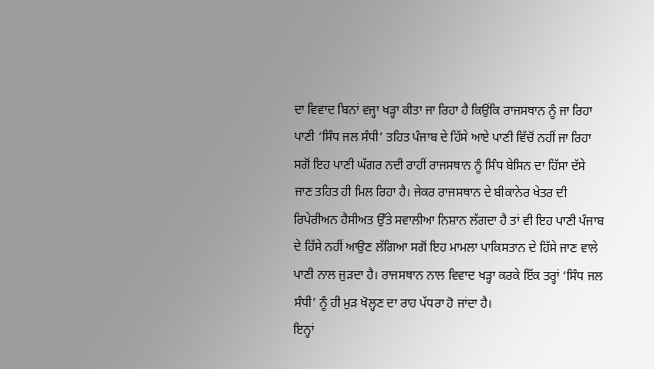ਦਾ ਵਿਵਾਦ ਬਿਨਾਂ ਵਜ੍ਹਾ ਖੜ੍ਹਾ ਕੀਤਾ ਜਾ ਰਿਹਾ ਹੈ ਕਿਉਂਕਿ ਰਾਜਸਥਾਨ ਨੂੰ ਜਾ ਰਿਹਾ ਪਾਣੀ ‘ਸਿੰਧ ਜਲ ਸੰਧੀ’ ਤਹਿਤ ਪੰਜਾਬ ਦੇ ਹਿੱਸੇ ਆਏ ਪਾਣੀ ਵਿੱਚੋਂ ਨਹੀਂ ਜਾ ਰਿਹਾ ਸਗੋਂ ਇਹ ਪਾਣੀ ਘੱਗਰ ਨਦੀ ਰਾਹੀਂ ਰਾਜਸਥਾਨ ਨੂੰ ਸਿੰਧ ਬੇਸਿਨ ਦਾ ਹਿੱਸਾ ਦੱਸੇ ਜਾਣ ਤਹਿਤ ਹੀ ਮਿਲ ਰਿਹਾ ਹੈ। ਜੇਕਰ ਰਾਜਸਥਾਨ ਦੇ ਬੀਕਾਨੇਰ ਖੇਤਰ ਦੀ ਰਿਪੇਰੀਅਨ ਹੈਸੀਅਤ ਉੱਤੇ ਸਵਾਲੀਆ ਨਿਸ਼ਾਨ ਲੱਗਦਾ ਹੈ ਤਾਂ ਵੀ ਇਹ ਪਾਣੀ ਪੰਜਾਬ ਦੇ ਹਿੱਸੇ ਨਹੀਂ ਆਉਣ ਲੱਗਿਆ ਸਗੋਂ ਇਹ ਮਾਮਲਾ ਪਾਕਿਸਤਾਨ ਦੇ ਹਿੱਸੇ ਜਾਣ ਵਾਲੇ ਪਾਣੀ ਨਾਲ ਜੁੜਦਾ ਹੈ। ਰਾਜਸਥਾਨ ਨਾਲ ਵਿਵਾਦ ਖੜ੍ਹਾ ਕਰਕੇ ਇੱਕ ਤਰ੍ਹਾਂ ‘ਸਿੰਧ ਜਲ ਸੰਧੀ’ ਨੂੰ ਹੀ ਮੁੜ ਖੋਲ੍ਹਣ ਦਾ ਰਾਹ ਪੱਧਰਾ ਹੋ ਜਾਂਦਾ ਹੈ।
ਇਨ੍ਹਾਂ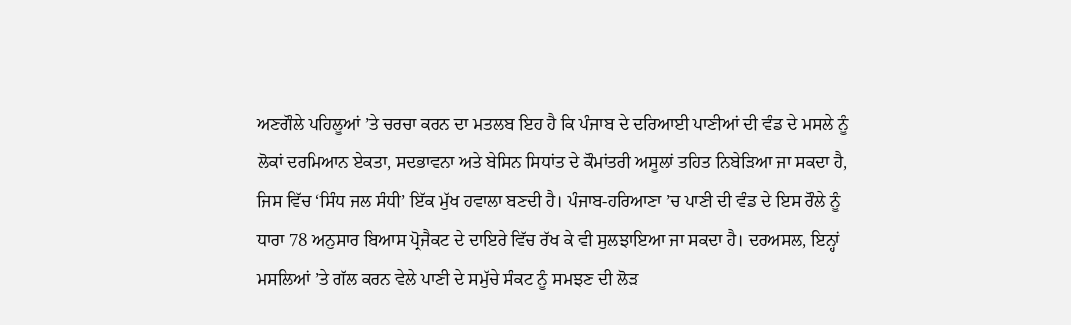ਅਣਗੌਲੇ ਪਹਿਲੂਆਂ ’ਤੇ ਚਰਚਾ ਕਰਨ ਦਾ ਮਤਲਬ ਇਹ ਹੈ ਕਿ ਪੰਜਾਬ ਦੇ ਦਰਿਆਈ ਪਾਣੀਆਂ ਦੀ ਵੰਡ ਦੇ ਮਸਲੇ ਨੂੰ ਲੋਕਾਂ ਦਰਮਿਆਨ ਏਕਤਾ, ਸਦਭਾਵਨਾ ਅਤੇ ਬੇਸਿਨ ਸਿਧਾਂਤ ਦੇ ਕੌਮਾਂਤਰੀ ਅਸੂਲਾਂ ਤਹਿਤ ਨਿਬੇੜਿਆ ਜਾ ਸਕਦਾ ਹੈ, ਜਿਸ ਵਿੱਚ ‘ਸਿੰਧ ਜਲ ਸੰਧੀ’ ਇੱਕ ਮੁੱਖ ਹਵਾਲਾ ਬਣਦੀ ਹੈ। ਪੰਜਾਬ-ਹਰਿਆਣਾ ’ਚ ਪਾਣੀ ਦੀ ਵੰਡ ਦੇ ਇਸ ਰੌਲੇ ਨੂੰ ਧਾਰਾ 78 ਅਨੁਸਾਰ ਬਿਆਸ ਪ੍ਰੋਜੈਕਟ ਦੇ ਦਾਇਰੇ ਵਿੱਚ ਰੱਖ ਕੇ ਵੀ ਸੁਲਝਾਇਆ ਜਾ ਸਕਦਾ ਹੈ। ਦਰਅਸਲ, ਇਨ੍ਹਾਂ ਮਸਲਿਆਂ ’ਤੇ ਗੱਲ ਕਰਨ ਵੇਲੇ ਪਾਣੀ ਦੇ ਸਮੁੱਚੇ ਸੰਕਟ ਨੂੰ ਸਮਝਣ ਦੀ ਲੋੜ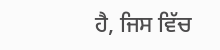ਹੈ, ਜਿਸ ਵਿੱਚ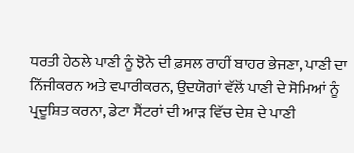ਧਰਤੀ ਹੇਠਲੇ ਪਾਣੀ ਨੂੰ ਝੋਨੇ ਦੀ ਫ਼ਸਲ ਰਾਹੀਂ ਬਾਹਰ ਭੇਜਣਾ, ਪਾਣੀ ਦਾ ਨਿੱਜੀਕਰਨ ਅਤੇ ਵਪਾਰੀਕਰਨ, ਉਦਯੋਗਾਂ ਵੱਲੋਂ ਪਾਣੀ ਦੇ ਸੋਮਿਆਂ ਨੂੰ ਪ੍ਰਦੂਸ਼ਿਤ ਕਰਨਾ, ਡੇਟਾ ਸੈਂਟਰਾਂ ਦੀ ਆੜ ਵਿੱਚ ਦੇਸ਼ ਦੇ ਪਾਣੀ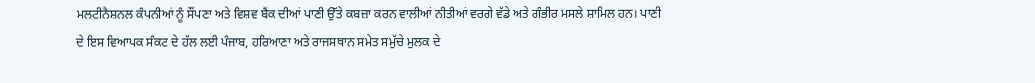ਮਲਟੀਨੈਸ਼ਨਲ ਕੰਪਨੀਆਂ ਨੂੰ ਸੌਂਪਣਾ ਅਤੇ ਵਿਸ਼ਵ ਬੈਂਕ ਦੀਆਂ ਪਾਣੀ ਉੱਤੇ ਕਬਜ਼ਾ ਕਰਨ ਵਾਲੀਆਂ ਨੀਤੀਆਂ ਵਰਗੇ ਵੱਡੇ ਅਤੇ ਗੰਭੀਰ ਮਸਲੇ ਸ਼ਾਮਿਲ ਹਨ। ਪਾਣੀ ਦੇ ਇਸ ਵਿਆਪਕ ਸੰਕਟ ਦੇ ਹੱਲ ਲਈ ਪੰਜਾਬ, ਹਰਿਆਣਾ ਅਤੇ ਰਾਜਸਥਾਨ ਸਮੇਤ ਸਮੁੱਚੇ ਮੁਲਕ ਦੇ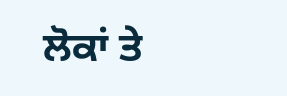ਲੋਕਾਂ ਤੇ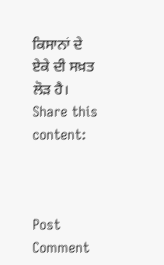ਕਿਸਾਨਾਂ ਦੇ ਏਕੇ ਦੀ ਸਖ਼ਤ ਲੋੜ ਹੈ।
Share this content:



Post Comment